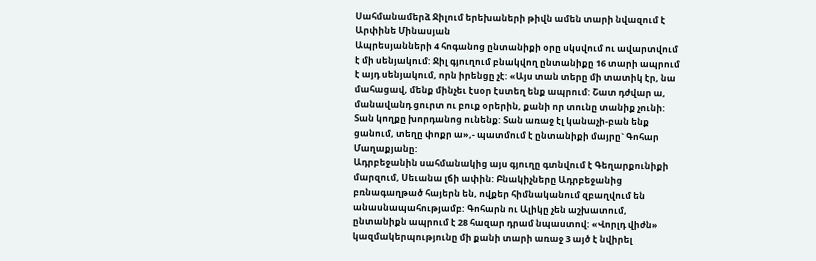Սահմանամերձ Ջիլում երեխաների թիվն ամեն տարի նվազում է
Արփինե Մինասյան
Ապրեսյանների 4 հոգանոց ընտանիքի օրը սկսվում ու ավարտվում է մի սենյակում: Ջիլ գյուղում բնակվող ընտանիքը 16 տարի ապրում է այդ սենյակում, որն իրենցը չէ: «Այս տան տերը մի տատիկ էր, նա մահացավ, մենք մինչեւ էսօր էստեղ ենք ապրում: Շատ դժվար ա, մանավանդ ցուրտ ու բուք օրերին, քանի որ տունը տանիք չունի: Տան կողքը խորդանոց ունենք: Տան առաջ էլ կանաչի-բան ենք ցանում, տեղը փոքր ա»,- պատմում է ընտանիքի մայրը` Գոհար Մաղաքյանը:
Ադրբեջանին սահմանակից այս գյուղը գտնվում է Գեղարքունիքի մարզում, Սեւանա լճի ափին: Բնակիչները Ադրբեջանից բռնագաղթած հայերն են, ովքեր հիմնականում զբաղվում են անասնապահությամբ: Գոհարն ու Ալիկը չեն աշխատում, ընտանիքն ապրում է 28 հազար դրամ նպաստով: «Վորլդ վիժն» կազմակերպությունը մի քանի տարի առաջ 3 այծ է նվիրել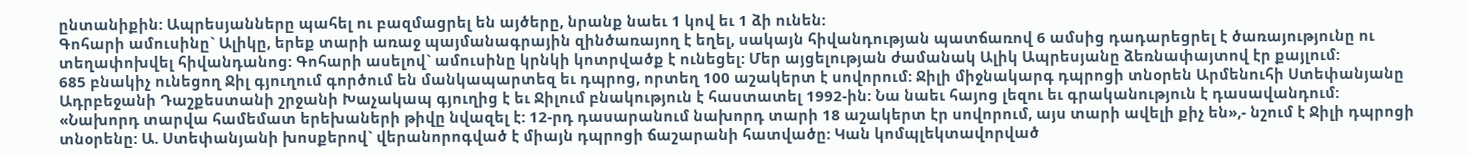ընտանիքին: Ապրեսյանները պահել ու բազմացրել են այծերը, նրանք նաեւ 1 կով եւ 1 ձի ունեն:
Գոհարի ամուսինը` Ալիկը, երեք տարի առաջ պայմանագրային զինծառայող է եղել, սակայն հիվանդության պատճառով 6 ամսից դադարեցրել է ծառայությունը ու տեղափոխվել հիվանդանոց: Գոհարի ասելով` ամուսինը կրնկի կոտրվածք է ունեցել: Մեր այցելության ժամանակ Ալիկ Ապրեսյանը ձեռնափայտով էր քայլում:
685 բնակիչ ունեցող Ջիլ գյուղում գործում են մանկապարտեզ եւ դպրոց, որտեղ 100 աշակերտ է սովորում: Ջիլի միջնակարգ դպրոցի տնօրեն Արմենուհի Ստեփանյանը Ադրբեջանի Դաշքեստանի շրջանի Խաչակապ գյուղից է եւ Ջիլում բնակություն է հաստատել 1992-ին: Նա նաեւ հայոց լեզու եւ գրականություն է դասավանդում:
«Նախորդ տարվա համեմատ երեխաների թիվը նվազել է: 12-րդ դասարանում նախորդ տարի 18 աշակերտ էր սովորում, այս տարի ավելի քիչ են»,- նշում է Ջիլի դպրոցի տնօրենը: Ա. Ստեփանյանի խոսքերով` վերանորոգված է միայն դպրոցի ճաշարանի հատվածը: Կան կոմպլեկտավորված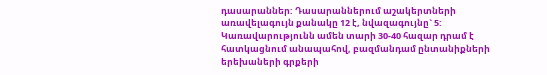դասարաններ: Դասարաններում աշակերտների առավելագույն քանակը 12 է, նվազագույնը` 5: Կառավարությունն ամեն տարի 30-40 հազար դրամ է հատկացնում անապահով, բազմանդամ ընտանիքների երեխաների գրքերի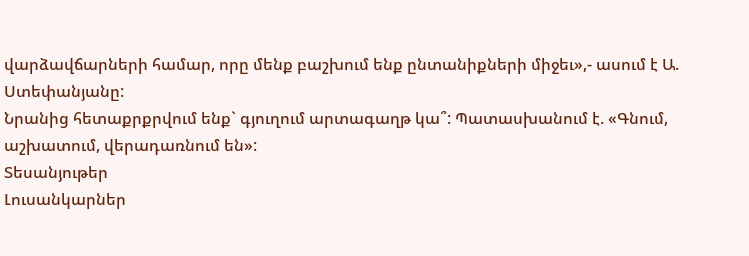վարձավճարների համար, որը մենք բաշխում ենք ընտանիքների միջեւ»,- ասում է Ա. Ստեփանյանը:
Նրանից հետաքրքրվում ենք` գյուղում արտագաղթ կա՞: Պատասխանում է. «Գնում, աշխատում, վերադառնում են»:
Տեսանյութեր
Լուսանկարներ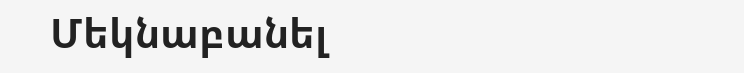Մեկնաբանել